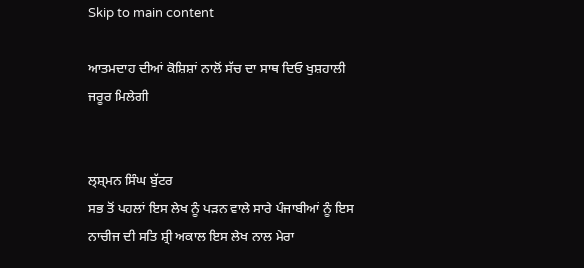Skip to main content

ਆਤਮਦਾਹ ਦੀਆਂ ਕੋਸ਼ਿਸ਼ਾਂ ਨਾਲੋਂ ਸੱਚ ਦਾ ਸਾਥ ਦਿਓ ਖੁਸ਼ਹਾਲੀ ਜਰੂਰ ਮਿਲੇਗੀ


ਲ੍ਸ਼੍ਮਨ ਸਿੰਘ ਬੁੱਟਰ
ਸਭ ਤੋਂ ਪਹਲਾਂ ਇਸ ਲੇਖ ਨੂੰ ਪੜਨ ਵਾਲੇ ਸਾਰੇ ਪੰਜਾਬੀਆਂ ਨੂੰ ਇਸ ਨਾਚੀਜ ਦੀ ਸਤਿ ਸ਼੍ਰੀ ਅਕਾਲ ਇਸ ਲੇਖ ਨਾਲ ਮੇਰਾ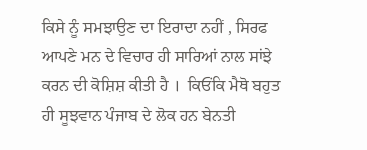ਕਿਸੇ ਨੂੰ ਸਮਝਾਉਣ ਦਾ ਇਰਾਦਾ ਨਹੀਂ , ਸਿਰਫ ਆਪਣੇ ਮਨ ਦੇ ਵਿਚਾਰ ਹੀ ਸਾਰਿਆਂ ਨਾਲ ਸਾਂਝੇ ਕਰਨ ਦੀ ਕੋਸ਼ਿਸ਼ ਕੀਤੀ ਹੈ ।  ਕਿਓਂਕਿ ਮੈਥੋ ਬਹੁਤ ਹੀ ਸੂਝਵਾਨ ਪੰਜਾਬ ਦੇ ਲੋਕ ਹਨ ਬੇਨਤੀ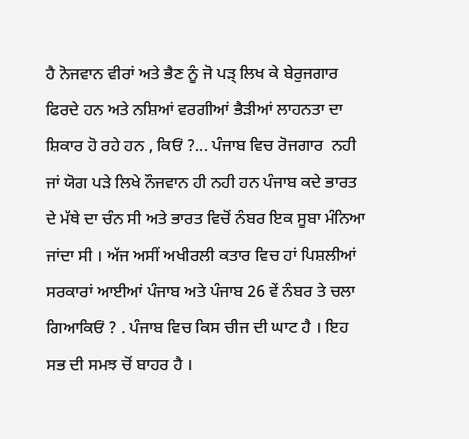ਹੈ ਨੋਜਵਾਨ ਵੀਰਾਂ ਅਤੇ ਭੈਣ ਨੂੰ ਜੋ ਪੜ੍ ਲਿਖ ਕੇ ਬੇਰੁਜਗਾਰ ਫਿਰਦੇ ਹਨ ਅਤੇ ਨਸ਼ਿਆਂ ਵਰਗੀਆਂ ਭੈੜੀਆਂ ਲਾਹਨਤਾ ਦਾ ਸ਼ਿਕਾਰ ਹੋ ਰਹੇ ਹਨ , ਕਿਓਂ ?... ਪੰਜਾਬ ਵਿਚ ਰੋਜਗਾਰ  ਨਹੀ ਜਾਂ ਯੋਗ ਪੜੇ ਲਿਖੇ ਨੌਜਵਾਨ ਹੀ ਨਹੀ ਹਨ ਪੰਜਾਬ ਕਦੇ ਭਾਰਤ ਦੇ ਮੱਥੇ ਦਾ ਚੰਨ ਸੀ ਅਤੇ ਭਾਰਤ ਵਿਚੋਂ ਨੰਬਰ ਇਕ ਸੂਬਾ ਮੰਨਿਆ ਜਾਂਦਾ ਸੀ । ਅੱਜ ਅਸੀਂ ਅਖੀਰਲੀ ਕਤਾਰ ਵਿਚ ਹਾਂ ਪਿਸ਼ਲੀਆਂ ਸਰਕਾਰਾਂ ਆਈਆਂ ਪੰਜਾਬ ਅਤੇ ਪੰਜਾਬ 26 ਵੇਂ ਨੰਬਰ ਤੇ ਚਲਾ ਗਿਆਕਿਓਂ ? . ਪੰਜਾਬ ਵਿਚ ਕਿਸ ਚੀਜ ਦੀ ਘਾਟ ਹੈ । ਇਹ ਸਭ ਦੀ ਸਮਝ ਚੋਂ ਬਾਹਰ ਹੈ ।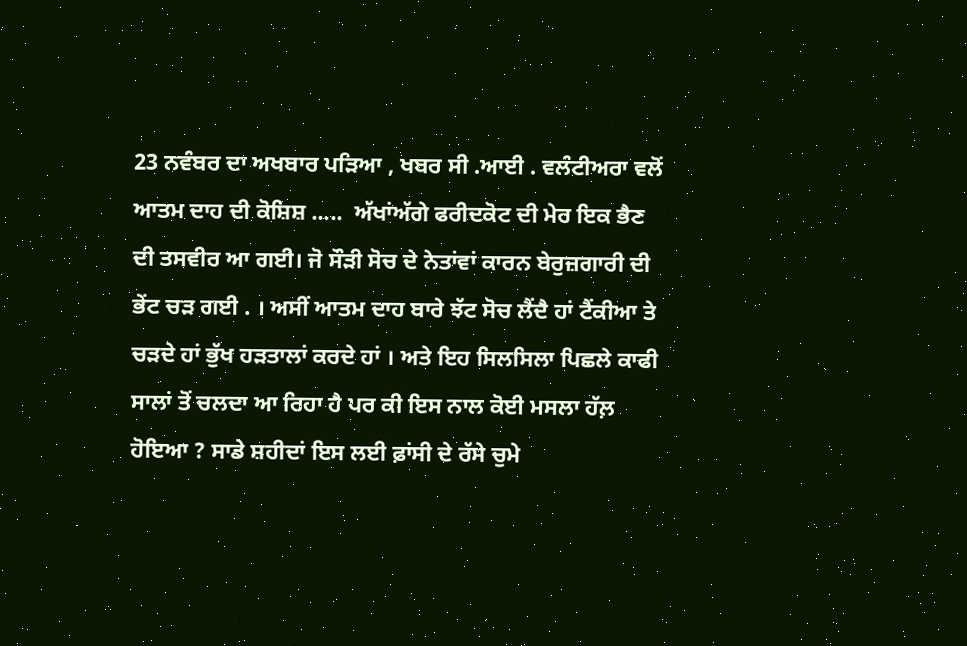23 ਨਵੰਬਰ ਦਾ ਅਖਬਾਰ ਪੜਿਆ , ਖਬਰ ਸੀ .ਆਈ . ਵਲੰਟੀਅਰਾ ਵਲੋਂ ਆਤਮ ਦਾਹ ਦੀ ਕੋਸ਼ਿਸ਼ .....  ਅੱਖਾਂਅੱਗੇ ਫਰੀਦਕੋਟ ਦੀ ਮੇਰ ਇਕ ਭੈਣ ਦੀ ਤਸਵੀਰ ਆ ਗਈ। ਜੋ ਸੌੜੀ ਸੋਚ ਦੇ ਨੇਤਾਂਵਾਂ ਕਾਰਨ ਬੇਰੁਜ਼ਗਾਰੀ ਦੀ ਭੇਂਟ ਚੜ ਗਈ . । ਅਸੀਂ ਆਤਮ ਦਾਹ ਬਾਰੇ ਝੱਟ ਸੋਚ ਲੈਂਦੈ ਹਾਂ ਟੈਂਕੀਆ ਤੇ ਚੜਦੇ ਹਾਂ ਭੁੱਖ ਹੜਤਾਲਾਂ ਕਰਦੇ ਹਾਂ । ਅਤੇ ਇਹ ਸਿਲਸਿਲਾ ਪਿਛਲੇ ਕਾਫੀ ਸਾਲਾਂ ਤੋਂ ਚਲਦਾ ਆ ਰਿਹਾ ਹੈ ਪਰ ਕੀ ਇਸ ਨਾਲ ਕੋਈ ਮਸਲਾ ਹੱਲ਼ ਹੋਇਆ ? ਸਾਡੇ ਸ਼ਹੀਦਾਂ ਇਸ ਲਈ ਫ਼ਾਂਸੀ ਦੇ ਰੱਸੇ ਚੁਮੇ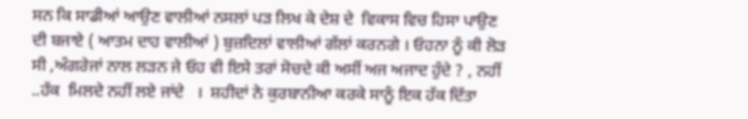ਸਨ ਕਿ ਸਾਡੀਆਂ ਆਉਣ ਵਾਲੀਆਂ ਨਸਲਾਂ ਪੜ ਲਿਖ ਕੇ ਦੇਸ਼ ਦੇ  ਵਿਕਾਸ ਵਿਚ ਹਿਸਾ ਪਾਉਣ ਦੀ ਬਜਾਏ ( ਆਤਮ ਦਾਹ ਵਾਲੀਆਂ ) ਬੁਜ਼ਦਿਲਾਂ ਵਾਲੀਆਂ ਗੱਲਾਂ ਕਰਨਗੇ । ਓਹਨਾ ਨੂੰ ਕੀ ਲੋੜ ਸੀ ,ਅੰਗਰੇਜਾਂ ਨਾਲ ਲੜਨ ਜੇ ਓਹ ਵੀ ਇਸੇ ਤਰਾਂ ਸੋਚਦੇ ਕੀ ਅਸੀਂ ਅਜ ਅਜਾਦ ਹੁੰਦੇ ? , ਨਹੀਂ ..ਹੱਕ  ਮਿਲਦੇ ਨਹੀਂ ਲਏ ਜਾਂਦੇ   ।  ਸ਼ਹੀਦਾਂ ਨੇ ਕੁਰਬਾਨੀਆ ਕਰਕੇ ਸਾਨੂੰ ਇਕ ਹੱਕ ਦਿੱਤਾ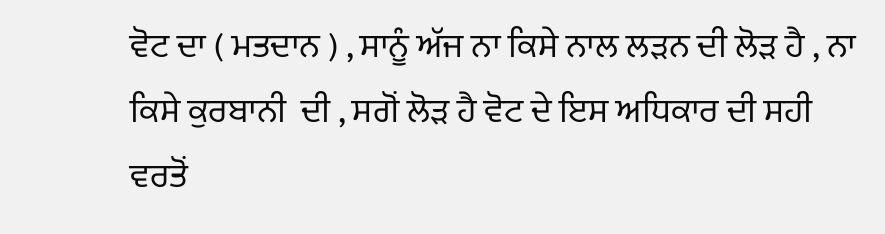ਵੋਟ ਦਾ ( ਮਤਦਾਨ ) , ਸਾਨੂੰ ਅੱਜ ਨਾ ਕਿਸੇ ਨਾਲ ਲੜਨ ਦੀ ਲੋੜ ਹੈ , ਨਾ ਕਿਸੇ ਕੁਰਬਾਨੀ  ਦੀ , ਸਗੋਂ ਲੋੜ ਹੈ ਵੋਟ ਦੇ ਇਸ ਅਧਿਕਾਰ ਦੀ ਸਹੀ ਵਰਤੋਂ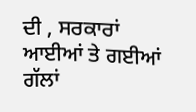ਦੀ , ਸਰਕਾਰਾਂ ਆਈਆਂ ਤੇ ਗਈਆਂ ਗੱਲਾਂ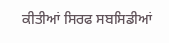ਕੀਤੀਆਂ ਸਿਰਫ ਸਬਸਿਡੀਆਂ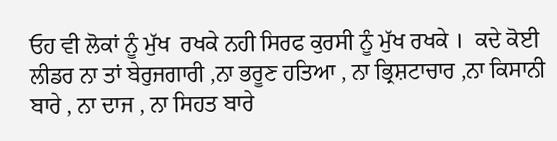ਓਹ ਵੀ ਲੋਕਾਂ ਨੂੰ ਮੁੱਖ  ਰਖਕੇ ਨਹੀ ਸਿਰਫ ਕੁਰਸੀ ਨੂੰ ਮੁੱਖ ਰਖਕੇ ।  ਕਦੇ ਕੋਈ ਲੀਡਰ ਨਾ ਤਾਂ ਬੇਰੁਜਗਾਰੀ ,ਨਾ ਭਰੂਣ ਹਤਿਆ , ਨਾ ਭ੍ਰਿਸ਼ਟਾਚਾਰ ,ਨਾ ਕਿਸਾਨੀ ਬਾਰੇ , ਨਾ ਦਾਜ , ਨਾ ਸਿਹਤ ਬਾਰੇ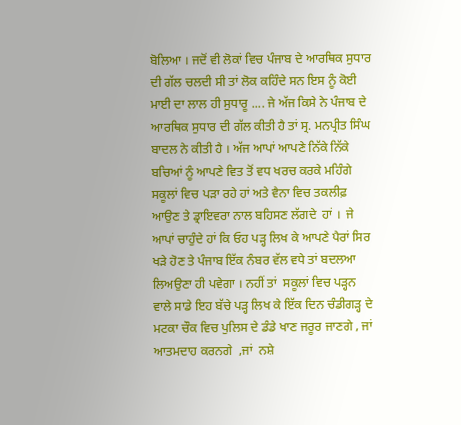ਬੋਲਿਆ । ਜਦੋਂ ਵੀ ਲੋਕਾਂ ਵਿਚ ਪੰਜਾਬ ਦੇ ਆਰਥਿਕ ਸੁਧਾਰ ਦੀ ਗੱਲ ਚਲਦੀ ਸੀ ਤਾਂ ਲੋਕ ਕਹਿੰਦੇ ਸਨ ਇਸ ਨੂੰ ਕੋਈ ਮਾਈ ਦਾ ਲਾਲ ਹੀ ਸੁਧਾਰੂ .... ਜੇ ਅੱਜ ਕਿਸੇ ਨੇ ਪੰਜਾਬ ਦੇ ਆਰਥਿਕ ਸੁਧਾਰ ਦੀ ਗੱਲ ਕੀਤੀ ਹੈ ਤਾਂ ਸ੍ਰ. ਮਨਪ੍ਰੀਤ ਸਿੰਘ ਬਾਦਲ ਨੇ ਕੀਤੀ ਹੈ । ਅੱਜ ਆਪਾਂ ਆਪਣੇ ਨਿੱਕੇ ਨਿੱਕੇ ਬਚਿਆਂ ਨੂੰ ਆਪਣੇ ਵਿਤ ਤੋਂ ਵਧ ਖਰਚ ਕਰਕੇ ਮਹਿੰਗੇ ਸਕੂਲਾਂ ਵਿਚ ਪੜਾ ਰਹੇ ਹਾਂ ਅਤੇ ਵੈਨਾ ਵਿਚ ਤਕਲੀਫ਼ ਆਉਣ ਤੇ ਡ੍ਰਾਇਵਰਾ ਨਾਲ ਬਹਿਸਣ ਲੱਗਦੇ  ਹਾਂ ।  ਜੇ ਆਪਾਂ ਚਾਹੁੰਦੇ ਹਾਂ ਕਿ ਓਹ ਪੜ੍ਹ ਲਿਖ ਕੇ ਆਪਣੇ ਪੈਰਾਂ ਸਿਰ ਖੜੇ ਹੋਣ ਤੇ ਪੰਜਾਬ ਇੱਕ ਨੰਬਰ ਵੱਲ ਵਧੇ ਤਾਂ ਬਦਲਆ ਲਿਅਉਣਾ ਹੀ ਪਵੇਗਾ । ਨਹੀਂ ਤਾਂ  ਸਕੂਲਾਂ ਵਿਚ ਪੜ੍ਹਨ ਵਾਲੇ ਸਾਡੇ ਇਹ ਬੱਚੇ ਪੜ੍ਹ ਲਿਖ ਕੇ ਇੱਕ ਦਿਨ ਚੰਡੀਗੜ੍ਹ ਦੇ ਮਟਕਾ ਚੌਕ ਵਿਚ ਪੁਲਿਸ ਦੇ ਡੰਡੇ ਖਾਣ ਜਰੂਰ ਜਾਣਗੇ , ਜਾਂ ਆਤਮਦਾਹ ਕਰਨਗੇ  ,ਜਾਂ  ਨਸ਼ੇ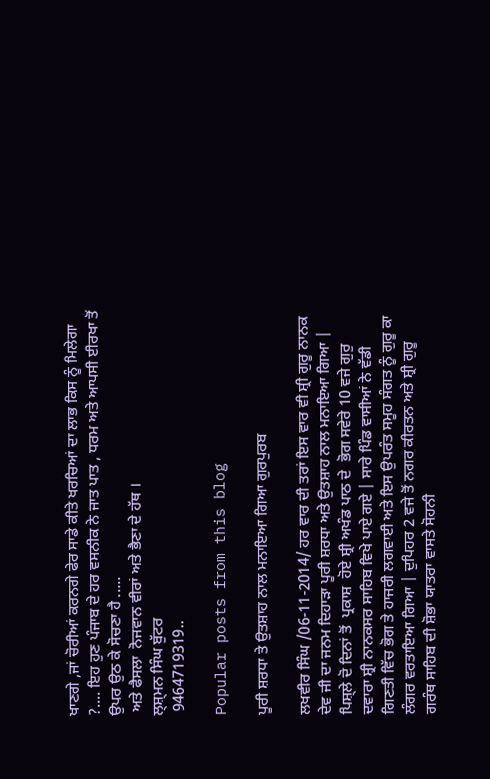ਖਾਣਗੇ ,ਜਾਂ ਚੋਰੀਆਂ ਕਰਨਗੇ ਫੇਰ ਸਾਡੇ ਕੀਤੇ ਖਰਚਿਆਂ ਦਾ ਲਾਭ ਕਿਸ ਨੂੰ ਮਿਲੇਗਾ ?.... ਇਹ ਹੁਣ ਪੰਜਾਬ ਦੇ ਹਰ ਵਸਨੀਕ ਨੇ ਜਾਤ ਪਾਤ , ਧਰਮ ਅਤੇ ਆਪਸੀ ਈਰਖਾ ਤੋਂ ਉਪਰ ਉਠ ਕੇ ਸੋਚਣਾ ਹੈ .....
 ਅਤੇ ਫੈਸਲਾ  ਨੋਜਵਾਨ ਵੀਰਾਂ ਅਤੇ ਭੈਣਾ ਦੇ ਹੱਥ ।
ਲ੍ਸ਼੍ਮਨ ਸਿੰਘ ਬੁੱਟਰ
 9464719319..

Popular posts from this blog

ਪੂਰੀ ਸ਼ਰਧਾ ਤੇ ਉਤਸ਼ਾਹ ਨਾਲ ਮਨਾਇਆ ਗਿਆ ਗੁਰਪੁਰਬ

ਲਖਵੀਰ ਸਿੰਘ /06-11-2014/ ਹਰ ਵਾਰ ਦੀ ਤਰਾਂ ਇਸ ਵਾਰ ਵੀ ਸ਼੍ਰੀ ਗੁਰੂ ਨਾਨਕ ਦੇਵ ਜੀ ਦਾ ਜਨਮ ਦਿਹਾੜਾ ਪੂਰੀ ਸ਼ਰਧਾ ਅਤੇ ਉਤਸ਼ਾਹ ਨਾਲ ਮਨਾਇਆ ਗਿਆ | ਪਿਸ਼੍ਲੇ ਦੋ ਦਿਨਾਂ ਤੋਂ  ਪ੍ਰਕਾਸ਼  ਹੋਏ ਸ਼੍ਰੀ ਅਖੰਡ ਪਾਠ ਦੇ  ਭੋਗ ਸਵੇਰੇ 10 ਵਜੇ ਗੁਰੁ ਦਵਾਰਾ ਸ਼੍ਰੀ ਨਾਨਕਸਰ ਸਾਹਿਬ ਵਿਖੇ ਪਾਏ ਗਏ | ਸਾਰੇ ਪਿੰਡ ਵਾਸੀਆਂ ਨੇ ਵੱਡੀ ਗਿਣਤੀ ਵਿੱਚ ਭੋਗ ਤੇ ਹਾਜਰੀ ਲਗਵਾਈ ਅਤੇ ਇਸ ਉਪਰੰਤ ਸਮੂਹ ਸੰਗਤ ਨੂੰ ਗੁਰੂ ਕਾ ਲੰਗਰ ਵਰਤਾਇਆ ਗਿਆ | ਦੁਪਿਹਰ 2 ਵਜੇ ਤੋਂ ਨਗਰ ਕੀਰਤਨ ਅਤੇ ਸ਼੍ਰੀ ਗੁਰੂ ਗਰੰਥ ਸਾਹਿਬ ਦੀ ਸ਼ੋਭਾ ਯਾਤਰਾ ਵਾਸਤੇ ਸੋਹਨੀ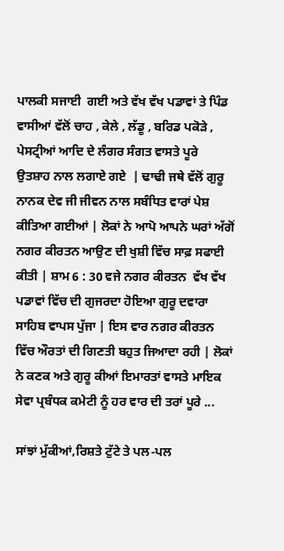ਪਾਲਕੀ ਸਜਾਈ  ਗਈ ਅਤੇ ਵੱਖ ਵੱਖ ਪਡਾਵਾਂ ਤੇ ਪਿੰਡ ਵਾਸੀਆਂ ਵੱਲੋਂ ਚਾਹ , ਕੇਲੇ , ਲੱਡੂ , ਬਰਿਡ ਪਕੋੜੇ , ਪੇਸਟ੍ਰੀਆਂ ਆਦਿ ਦੇ ਲੰਗਰ ਸੰਗਤ ਵਾਸਤੇ ਪੂਰੇ ਉਤਸ਼ਾਹ ਨਾਲ ਲਗਾਏ ਗਏ  | ਢਾਢੀ ਜਥੇ ਵੱਲੋਂ ਗੁਰੂ ਨਾਨਕ ਦੇਵ ਜੀ ਜੀਵਨ ਨਾਲ ਸਬੰਧਿਤ ਵਾਰਾਂ ਪੇਸ਼ ਕੀਤਿਆ ਗਈਆਂ | ਲੋਕਾਂ ਨੇ ਆਪੋ ਆਪਨੇ ਘਰਾਂ ਅੱਗੋਂ ਨਗਰ ਕੀਰਤਨ ਆਉਣ ਦੀ ਖੁਸ਼ੀ ਵਿੱਚ ਸਾਫ਼ ਸਫਾਈ ਕੀਤੀ | ਸ਼ਾਮ 6 : 30 ਵਜੇ ਨਗਰ ਕੀਰਤਨ  ਵੱਖ ਵੱਖ ਪਡਾਵਾਂ ਵਿੱਚ ਦੀ ਗੁਜਰਦਾ ਹੋਇਆ ਗੁਰੂ ਦਵਾਰਾ  ਸਾਹਿਬ ਵਾਪਸ ਪੁੱਜਾ | ਇਸ ਵਾਰ ਨਗਰ ਕੀਰਤਨ  ਵਿੱਚ ਔਰਤਾਂ ਦੀ ਗਿਣਤੀ ਬਹੁਤ ਜਿਆਦਾ ਰਹੀ | ਲੋਕਾਂ ਨੇ ਕਣਕ ਅਤੇ ਗੁਰੂ ਕੀਆਂ ਇਮਾਰਤਾਂ ਵਾਸਤੇ ਮਾਇਕ ਸੇਵਾ ਪ੍ਰਬੰਧਕ ਕਮੇਟੀ ਨੂੰ ਹਰ ਵਾਰ ਦੀ ਤਰਾਂ ਪੂਰੇ ...

ਸਾਂਝਾਂ ਮੁੱਕੀਆਂ,ਰਿਸ਼ਤੇ ਟੁੱਟੇ ਤੇ ਪਲ-ਪਲ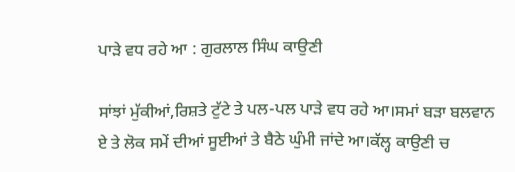ਪਾੜੇ ਵਧ ਰਹੇ ਆ : ਗੁਰਲਾਲ ਸਿੰਘ ਕਾਉਣੀ

ਸਾਂਝਾਂ ਮੁੱਕੀਆਂ,ਰਿਸ਼ਤੇ ਟੁੱਟੇ ਤੇ ਪਲ-ਪਲ ਪਾੜੇ ਵਧ ਰਹੇ ਆ।ਸਮਾਂ ਬੜਾ ਬਲਵਾਨ ਏ ਤੇ ਲੋਕ ਸਮੇਂ ਦੀਆਂ ਸੂਈਆਂ ਤੇ ਬੈਠੇ ਘੁੰਮੀ ਜਾਂਦੇ ਆ।ਕੱਲ੍ਹ ਕਾਉਣੀ ਚ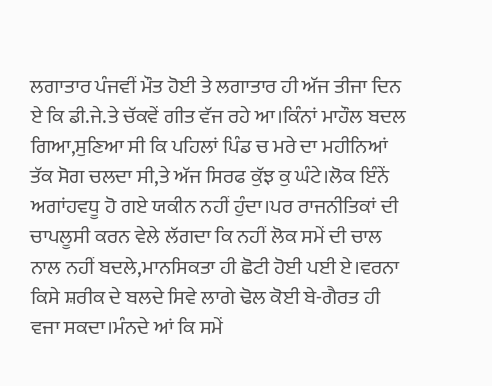ਲਗਾਤਾਰ ਪੰਜਵੀਂ ਮੌਤ ਹੋਈ ਤੇ ਲਗਾਤਾਰ ਹੀ ਅੱਜ ਤੀਜਾ ਦਿਨ ਏ ਕਿ ਡੀ.ਜੇ.ਤੇ ਚੱਕਵੇਂ ਗੀਤ ਵੱਜ ਰਹੇ ਆ।ਕਿੰਨਾਂ ਮਾਹੌਲ ਬਦਲ ਗਿਆ,ਸੁਣਿਆ ਸੀ ਕਿ ਪਹਿਲਾਂ ਪਿੰਡ ਚ ਮਰੇ ਦਾ ਮਹੀਨਿਆਂ ਤੱਕ ਸੋਗ ਚਲਦਾ ਸੀ,ਤੇ ਅੱਜ ਸਿਰਫ ਕੁੱਝ ਕੁ ਘੰਟੇ।ਲੋਕ ਇੰਨੇਂ ਅਗਾਂਹਵਧੂ ਹੋ ਗਏ ਯਕੀਨ ਨਹੀਂ ਹੁੰਦਾ।ਪਰ ਰਾਜਨੀਤਿਕਾਂ ਦੀ ਚਾਪਲੂਸੀ ਕਰਨ ਵੇਲੇ ਲੱਗਦਾ ਕਿ ਨਹੀਂ ਲੋਕ ਸਮੇਂ ਦੀ ਚਾਲ ਨਾਲ ਨਹੀਂ ਬਦਲੇ,ਮਾਨਸਿਕਤਾ ਹੀ ਛੋਟੀ ਹੋਈ ਪਈ ਏ।ਵਰਨਾ ਕਿਸੇ ਸ਼ਰੀਕ ਦੇ ਬਲਦੇ ਸਿਵੇ ਲਾਗੇ ਢੋਲ ਕੋਈ ਬੇ-ਗੈਰਤ ਹੀ ਵਜਾ ਸਕਦਾ।ਮੰਨਦੇ ਆਂ ਕਿ ਸਮੇਂ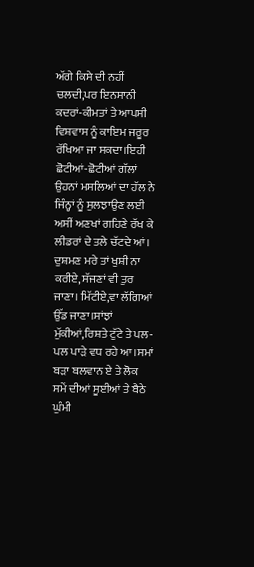ਅੱਗੇ ਕਿਸੇ ਦੀ ਨਹੀਂ ਚਲਦੀ,ਪਰ ਇਨਸਾਨੀ ਕਦਰਾਂ-ਕੀਮਤਾਂ ਤੇ ਆਪਸੀ ਵਿਸ਼ਵਾਸ ਨੂੰ ਕਾਇਮ ਜਰੂਰ ਰੱਖਿਆ ਜਾ ਸਕਦਾ।ਇਹੀ ਛੋਟੀਆਂ-ਛੋਟੀਆਂ ਗੱਲਾਂ ਉਹਨਾਂ ਮਸਲਿਆਂ ਦਾ ਹੱਲ ਨੇ ਜਿੰਨ੍ਹਾਂ ਨੂੰ ਸੁਲਝਾਉਣ ਲਈ ਅਸੀਂ ਅਣਖਾਂ ਗਹਿਣੇ ਰੱਖ ਕੇ ਲੀਡਰਾਂ ਦੇ ਤਲੇ ਚੱਟਦੇ ਆਂ। ਦੁਸ਼ਮਣ ਮਰੇ ਤਾਂ ਖੁਸ਼ੀ ਨਾ ਕਰੀਏ, ਸੱਜਣਾਂ ਵੀ ਤੁਰ ਜਾਣਾ। ਮਿੱਟੀਏ,ਵਾ ਲੱਗਿਆਂ ਉੱਡ ਜਾਣਾ।ਸਾਂਝਾਂ ਮੁੱਕੀਆਂ,ਰਿਸ਼ਤੇ ਟੁੱਟੇ ਤੇ ਪਲ-ਪਲ ਪਾੜੇ ਵਧ ਰਹੇ ਆ।ਸਮਾਂ ਬੜਾ ਬਲਵਾਨ ਏ ਤੇ ਲੋਕ ਸਮੇਂ ਦੀਆਂ ਸੂਈਆਂ ਤੇ ਬੈਠੇ ਘੁੰਮੀ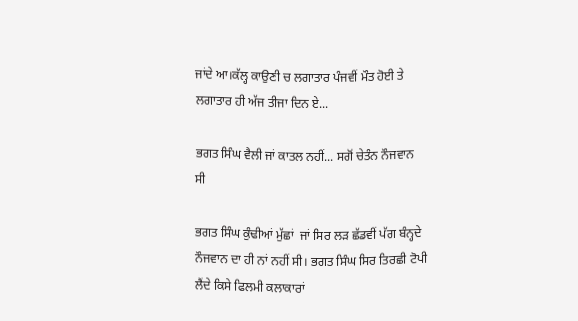ਜਾਂਦੇ ਆ।ਕੱਲ੍ਹ ਕਾਉਣੀ ਚ ਲਗਾਤਾਰ ਪੰਜਵੀਂ ਮੌਤ ਹੋਈ ਤੇ ਲਗਾਤਾਰ ਹੀ ਅੱਜ ਤੀਜਾ ਦਿਨ ਏ...

ਭਗਤ ਸਿੰਘ ਵੈਲੀ ਜਾਂ ਕਾਤਲ ਨਹੀਂ... ਸਗੋਂ ਚੇਤੰਨ ਨੌਜਵਾਨ ਸੀ

ਭਗਤ ਸਿੰਘ ਕੁੰਢੀਆਂ ਮੁੱਛਾਂ  ਜਾਂ ਸਿਰ ਲੜ ਛੱਡਵੀਂ ਪੱਗ ਬੰਨ੍ਹਦੇ ਨੌਜਵਾਨ ਦਾ ਹੀ ਨਾਂ ਨਹੀਂ ਸੀ। ਭਗਤ ਸਿੰਘ ਸਿਰ ਤਿਰਛੀ ਟੋਪੀ ਲੈਂਦੇ ਕਿਸੇ ਫਿਲਮੀ ਕਲਾਕਾਰਾਂ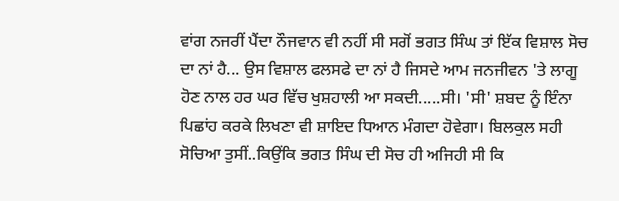ਵਾਂਗ ਨਜਰੀਂ ਪੈਂਦਾ ਨੌਜਵਾਨ ਵੀ ਨਹੀਂ ਸੀ ਸਗੋਂ ਭਗਤ ਸਿੰਘ ਤਾਂ ਇੱਕ ਵਿਸ਼ਾਲ ਸੋਚ ਦਾ ਨਾਂ ਹੈ... ਉਸ ਵਿਸ਼ਾਲ ਫਲਸਫੇ ਦਾ ਨਾਂ ਹੈ ਜਿਸਦੇ ਆਮ ਜਨਜੀਵਨ 'ਤੇ ਲਾਗੂ ਹੋਣ ਨਾਲ ਹਰ ਘਰ ਵਿੱਚ ਖੁਸ਼ਹਾਲੀ ਆ ਸਕਦੀ.....ਸੀ। 'ਸੀ' ਸ਼ਬਦ ਨੂੰ ਇੰਨਾ ਪਿਛਾਂਹ ਕਰਕੇ ਲਿਖਣਾ ਵੀ ਸ਼ਾਇਦ ਧਿਆਨ ਮੰਗਦਾ ਹੋਵੇਗਾ। ਬਿਲਕੁਲ ਸਹੀ ਸੋਚਿਆ ਤੁਸੀਂ..ਕਿਉਂਕਿ ਭਗਤ ਸਿੰਘ ਦੀ ਸੋਚ ਹੀ ਅਜਿਹੀ ਸੀ ਕਿ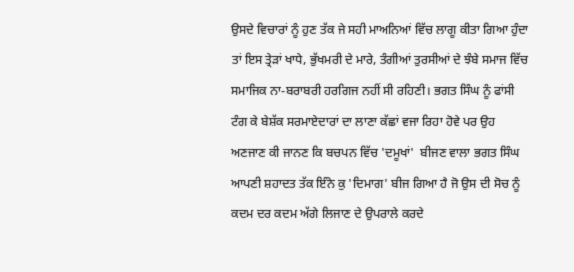ਉਸਦੇ ਵਿਚਾਰਾਂ ਨੂੰ ਹੁਣ ਤੱਕ ਜੇ ਸਹੀ ਮਾਅਨਿਆਂ ਵਿੱਚ ਲਾਗੂ ਕੀਤਾ ਗਿਆ ਹੁੰਦਾ ਤਾਂ ਇਸ ਤ੍ਰੇੜਾਂ ਖਾਧੇ, ਭੁੱਖਮਰੀ ਦੇ ਮਾਰੇ, ਤੰਗੀਆਂ ਤੁਰਸੀਆਂ ਦੇ ਝੰਬੇ ਸਮਾਜ ਵਿੱਚ ਸਮਾਜਿਕ ਨਾ-ਬਰਾਬਰੀ ਹਰਗਿਜ ਨਹੀਂ ਸੀ ਰਹਿਣੀ। ਭਗਤ ਸਿੰਘ ਨੂੰ ਫਾਂਸੀ ਟੰਗ ਕੇ ਬੇਸ਼ੱਕ ਸਰਮਾਏਦਾਰਾਂ ਦਾ ਲਾਣਾ ਕੱਛਾਂ ਵਜਾ ਰਿਹਾ ਹੋਵੇ ਪਰ ਉਹ ਅਣਜਾਣ ਕੀ ਜਾਨਣ ਕਿ ਬਚਪਨ ਵਿੱਚ 'ਦਮੂਖਾਂ'  ਬੀਜਣ ਵਾਲਾ ਭਗਤ ਸਿੰਘ ਆਪਣੀ ਸ਼ਹਾਦਤ ਤੱਕ ਇੰਨੇ ਕੁ 'ਦਿਮਾਗ' ਬੀਜ ਗਿਆ ਹੈ ਜੋ ਉਸ ਦੀ ਸੋਚ ਨੂੰ ਕਦਮ ਦਰ ਕਦਮ ਅੱਗੇ ਲਿਜਾਣ ਦੇ ਉਪਰਾਲੇ ਕਰਦੇ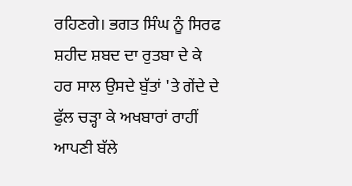ਰਹਿਣਗੇ। ਭਗਤ ਸਿੰਘ ਨੂੰ ਸਿਰਫ ਸ਼ਹੀਦ ਸ਼ਬਦ ਦਾ ਰੁਤਬਾ ਦੇ ਕੇ ਹਰ ਸਾਲ ਉਸਦੇ ਬੁੱਤਾਂ 'ਤੇ ਗੇਂਦੇ ਦੇ ਫੁੱਲ ਚੜ੍ਹਾ ਕੇ ਅਖਬਾਰਾਂ ਰਾਹੀਂ ਆਪਣੀ ਬੱਲੇ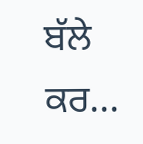ਬੱਲੇ ਕਰ...